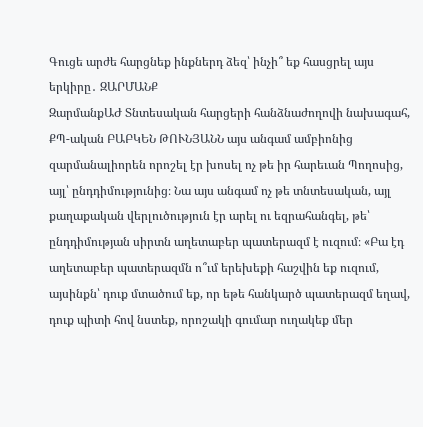Գուցե արժե հարցնեք ինքներդ ձեզ՝ ինչի՞ եք հասցրել այս երկիրը․ ԶԱՐՄԱՆՔ
ԶարմանքԱԺ Տնտեսական հարցերի հանձնաժողովի նախագահ, ՔՊ-ական ԲԱԲԿԵՆ ԹՈՒՆՅԱՆՆ այս անգամ ամբիոնից զարմանալիորեն որոշել էր խոսել ոչ թե իր հարեւան Պողոսից, այլ՝ ընդդիմությունից։ Նա այս անգամ ոչ թե տնտեսական, այլ քաղաքական վերլուծություն էր արել ու եզրահանգել, թե՝ ընդդիմության սիրտն աղետաբեր պատերազմ է ուզում։ «Բա էդ աղետաբեր պատերազմն ո՞ւմ երեխեքի հաշվին եք ուզում, այսինքն՝ դուք մտածում եք, որ եթե հանկարծ պատերազմ եղավ, դուք պիտի հով նստեք, որոշակի գումար ուղակեք մեր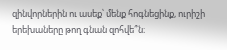զինվորներին ու ասեք՝ մենք հոգնեցինք, ուրիշի երեխաները թող գնան զոհվե՞ն։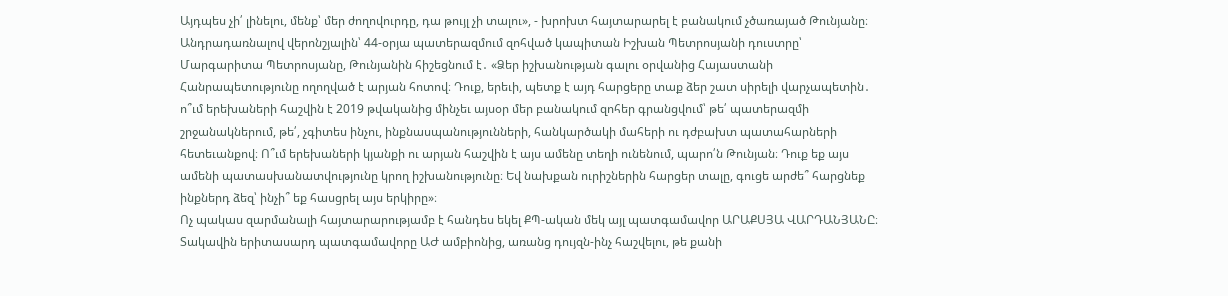Այդպես չի՛ լինելու, մենք՝ մեր ժողովուրդը, դա թույլ չի տալու», - խրոխտ հայտարարել է բանակում չծառայած Թունյանը։ Անդրադառնալով վերոնշյալին՝ 44-օրյա պատերազմում զոհված կապիտան Իշխան Պետրոսյանի դուստրը՝ Մարգարիտա Պետրոսյանը, Թունյանին հիշեցնում է․ «Ձեր իշխանության գալու օրվանից Հայաստանի Հանրապետությունը ողողված է արյան հոտով։ Դուք, երեւի, պետք է այդ հարցերը տաք ձեր շատ սիրելի վարչապետին․ ո՞ւմ երեխաների հաշվին է 2019 թվականից մինչեւ այսօր մեր բանակում զոհեր գրանցվում՝ թե՛ պատերազմի շրջանակներում, թե՛, չգիտես ինչու, ինքնասպանությունների, հանկարծակի մահերի ու դժբախտ պատահարների հետեւանքով։ Ո՞ւմ երեխաների կյանքի ու արյան հաշվին է այս ամենը տեղի ունենում, պարո՛ն Թունյան։ Դուք եք այս ամենի պատասխանատվությունը կրող իշխանությունը։ Եվ նախքան ուրիշներին հարցեր տալը, գուցե արժե՞ հարցնեք ինքներդ ձեզ՝ ինչի՞ եք հասցրել այս երկիրը»։
Ոչ պակաս զարմանալի հայտարարությամբ է հանդես եկել ՔՊ-ական մեկ այլ պատգամավոր ԱՐԱՔՍՅԱ ՎԱՐԴԱՆՅԱՆԸ։ Տակավին երիտասարդ պատգամավորը ԱԺ ամբիոնից, առանց դույզն-ինչ հաշվելու, թե քանի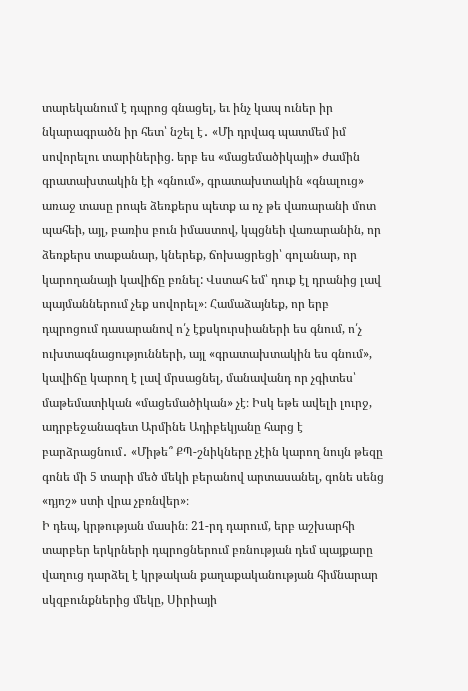տարեկանում է դպրոց գնացել, եւ ինչ կապ ուներ իր նկարագրածն իր հետ՝ նշել է․ «Մի դրվագ պատմեմ իմ սովորելու տարիներից. երբ ես «մացեմածիկայի» ժամին գրատախտակին էի «գնում», գրատախտակին «գնալուց» առաջ տասը րոպե ձեռքերս պետք ա ոչ թե վառարանի մոտ պահեի, այլ, բառիս բուն իմաստով, կպցնեի վառարանին, որ ձեռքերս տաքանար, կներեք, ճոխացրեցի՝ գոլանար, որ կարողանայի կավիճը բռնել: Վստահ եմ՝ դուք էլ դրանից լավ պայմաններում չեք սովորել»։ Համաձայնեք, որ երբ դպրոցում դասարանով ո՛չ էքսկուրսիաների ես գնում, ո՛չ ուխտագնացությունների, այլ «գրատախտակին ես գնում», կավիճը կարող է լավ մրսացնել, մանավանդ որ չգիտես՝ մաթեմատիկան «մացեմածիկան» չէ։ Իսկ եթե ավելի լուրջ, ադրբեջանագետ Արմինե Ադիբեկյանը հարց է բարձրացնում․ «Միթե՞ ՔՊ-շնիկները չէին կարող նույն թեզը գոնե մի 5 տարի մեծ մեկի բերանով արտասանել, գոնե սենց «դյոշ» ստի վրա չբռնվեր»։
Ի դեպ, կրթության մասին։ 21-րդ դարում, երբ աշխարհի տարբեր երկրների դպրոցներում բռնության դեմ պայքարը վաղուց դարձել է կրթական քաղաքականության հիմնարար սկզբունքներից մեկը, Սիրիայի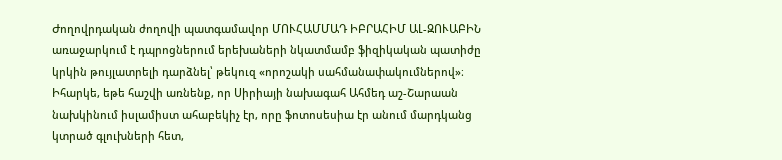Ժողովրդական ժողովի պատգամավոր ՄՈՒՀԱՄՄԱԴ ԻԲՐԱՀԻՄ ԱԼ-ԶՈՒԱԲԻՆ առաջարկում է դպրոցներում երեխաների նկատմամբ ֆիզիկական պատիժը կրկին թույլատրելի դարձնել՝ թեկուզ «որոշակի սահմանափակումներով»։ Իհարկե, եթե հաշվի առնենք, որ Սիրիայի նախագահ Ահմեդ աշ-Շարաան նախկինում իսլամիստ ահաբեկիչ էր, որը ֆոտոսեսիա էր անում մարդկանց կտրած գլուխների հետ,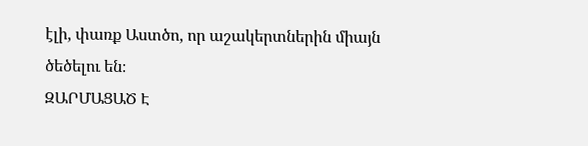էլի, փառք Աստծո, որ աշակերտներին միայն ծեծելու են։
ԶԱՐՄԱՑԱԾ Է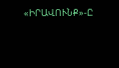«ԻՐԱՎՈՒՆՔ»-Ը